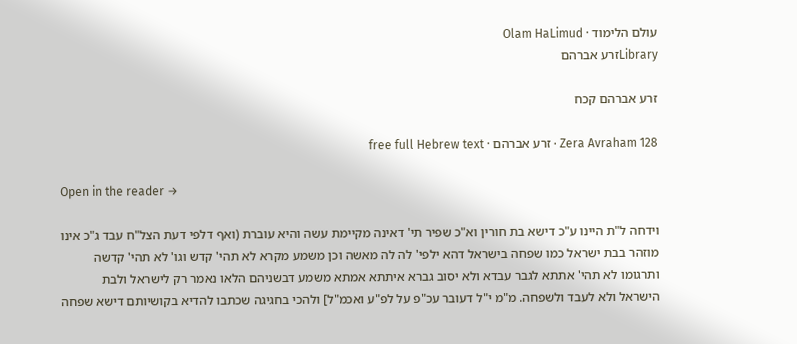עולם הלימוד · Olam HaLimud
Libraryזרע אברהם

זרע אברהם קכח

Zera Avraham 128 · זרע אברהם · free full Hebrew text

Open in the reader →

וידחה ל"ת היינו ע"כ דישא בת חורין וא"כ שפיר תי' דאינה מקיימת עשה והיא עוברת (ואף דלפי דעת הצל"ח עבד ג"כ אינו מוזהר בבת ישראל כמו שפחה בישראל דהא ילפי' לה לה מאשה וכן משמע מקרא לא תהי' קדש וגו' לא תהי' קדשה ותרגומו לא תהי' אתתא לגבר עבדא ולא יסוב גברא איתתא אמתא משמע דבשניהם הלאו נאמר רק לישראל ולבת הישראל ולא לעבד ולשפחה. מ"מ י"ל דעובר עכ"פ על לפ"ע ואכמ"ל] ולהכי בחגיגה שכתבו להדיא בקושיותם דישא שפחה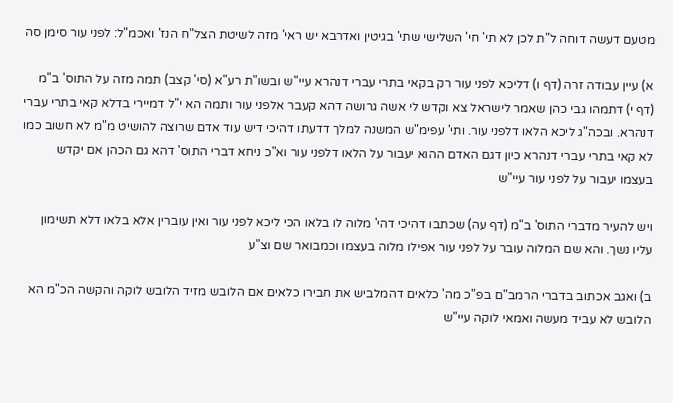מטעם דעשה דוחה ל"ת לכן לא תי' חי' השלישי שתי' בגיטין ואדרבא יש ראי' מזה לשיטת הצל"ח הנז' ואכמ"ל: לפני עור סימן סה

א) עיין עבודה זרה (דף ו) דליכא לפני עור רק בקאי בתרי עברי דנהרא עיי"ש ובשו"ת רע"א (סי' קצב) תמה מזה על התוס' ב"מ (דף י) דתמהו גבי כהן שאמר לישראל צא וקדש לי אשה גרושה דהא קעבר אלפני עור ותמה הא י"ל דמיירי בדלא קאי בתרי עברי דנהרא. ובכה"ג ליכא הלאו דלפני עור. ותי' עפימ"ש המשנה למלך דדעתו דהיכי דיש עוד אדם שרוצה להושיט מ"מ לא חשוב כמו לא קאי בתרי עברי דנהרא כיון דגם האדם ההוא יעבור על הלאו דלפני עור וא"כ ניחא דברי התוס' דהא גם הכהן אם יקדש בעצמו יעבור על לפני עור עיי"ש

ויש להעיר מדברי התוס' ב"מ (דף עה) שכתבו דהיכי דהי' מלוה לו בלאו הכי ליכא לפני עור ואין עוברין אלא בלאו דלא תשימון עליו נשך. והא שם המלוה עובר על לפני עור אפילו מלוה בעצמו וכמבואר שם וצ"ע

ב) ואגב אכתוב בדברי הרמב"ם בפ"כ מה' כלאים דהמלביש את חבירו כלאים אם הלובש מזיד הלובש לוקה והקשה הכ"מ הא הלובש לא עביד מעשה ואמאי לוקה עיי"ש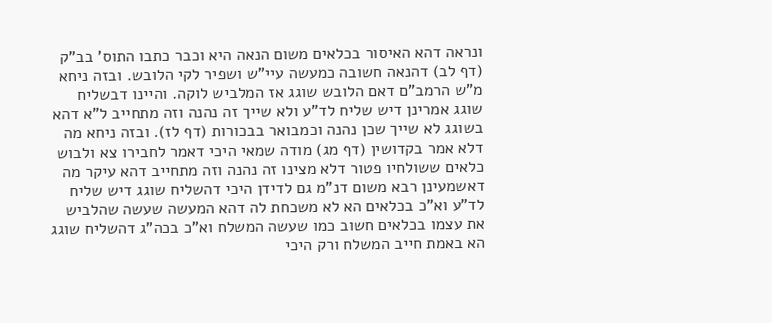ונראה דהא האיסור בכלאים משום הנאה היא וכבר כתבו התוס' בב"ק (דף לב) דהנאה חשובה כמעשה עיי"ש ושפיר לקי הלובש. ובזה ניחא מ"ש הרמב"ם דאם הלובש שוגג אז המלביש לוקה. והיינו דבשליח שוגג אמרינן דיש שליח לד"ע ולא שייך זה נהנה וזה מתחייב ל"א דהא בשוגג לא שייך שכן נהנה וכמבואר בבכורות (דף לז). ובזה ניחא מה דלא אמר בקדושין (דף מג) מודה שמאי היכי דאמר לחבירו צא ולבוש כלאים ששולחיו פטור דלא מצינו זה נהנה וזה מתחייב דהא עיקר מה דאשמעינן רבא משום דנ"מ גם לדידן היכי דהשליח שוגג דיש שליח לד"ע וא"כ בכלאים הא לא משכחת לה דהא המעשה שעשה שהלביש את עצמו בכלאים חשוב כמו שעשה המשלח וא"כ בכה"ג דהשליח שוגג הא באמת חייב המשלח ורק היכי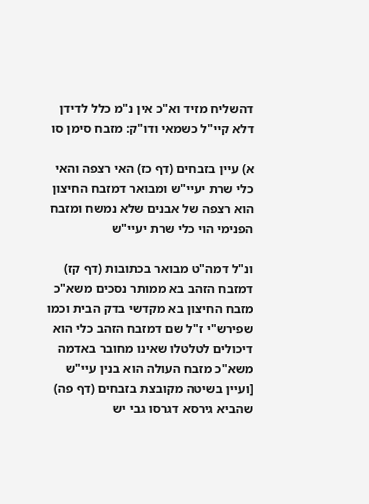דהשליח מזיד וא"כ אין נ"מ כלל לדידן דלא קיי"ל כשמאי ודו"ק: מזבח סימן סו

א) עיין בזבחים (דף כז) האי רצפה והאי כלי שרת יעיי"ש ומבואר דמזבח החיצון הוא רצפה של אבנים שלא נמשח ומזבח הפנימי הוי כלי שרת יעיי"ש

ונ"ל דמה"ט מבואר בכתובות (דף קז) דמזבח הזהב בא ממותר נסכים משא"כ מזבח החיצון בא מקדשי בדק הבית וכמו שפירש"י ז"ל שם דמזבח הזהב כלי הוא דיכולים לטלטלו שאינו מחובר באדמה משא"כ מזבח העולה הוא בנין עיי"ש [ועיין בשיטה מקובצת בזבחים (דף פה) שהביא גירסא דגרסו גבי יש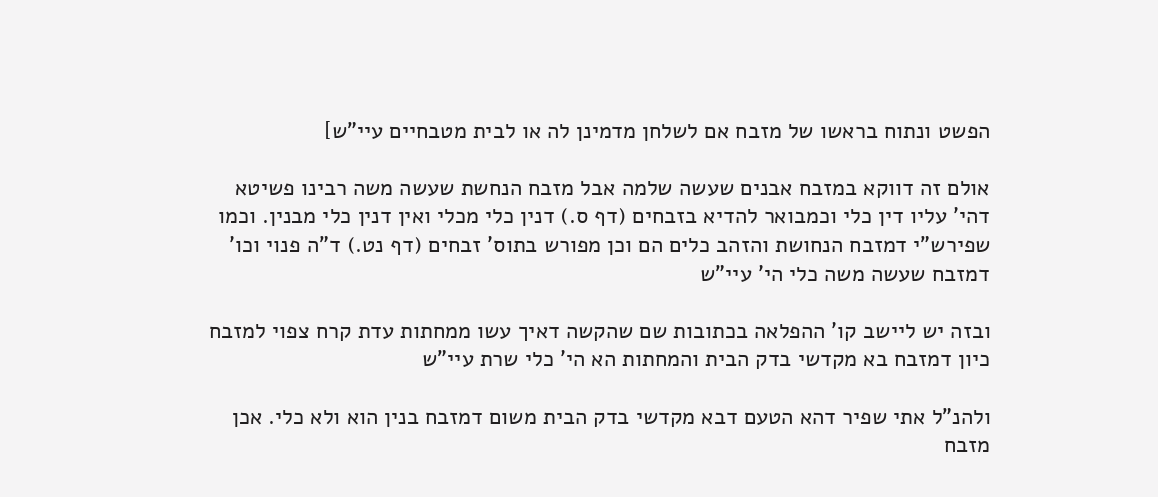הפשט ונתוח בראשו של מזבח אם לשלחן מדמינן לה או לבית מטבחיים עיי"ש]

אולם זה דווקא במזבח אבנים שעשה שלמה אבל מזבח הנחשת שעשה משה רבינו פשיטא דהי' עליו דין כלי וכמבואר להדיא בזבחים (דף ס.) דנין כלי מכלי ואין דנין כלי מבנין. וכמו שפירש"י דמזבח הנחושת והזהב כלים הם וכן מפורש בתוס' זבחים (דף נט.) ד"ה פנוי וכו' דמזבח שעשה משה כלי הי' עיי"ש

ובזה יש ליישב קו' ההפלאה בכתובות שם שהקשה דאיך עשו ממחתות עדת קרח צפוי למזבח כיון דמזבח בא מקדשי בדק הבית והמחתות הא הי' כלי שרת עיי"ש

ולהנ"ל אתי שפיר דהא הטעם דבא מקדשי בדק הבית משום דמזבח בנין הוא ולא כלי. אכן מזבח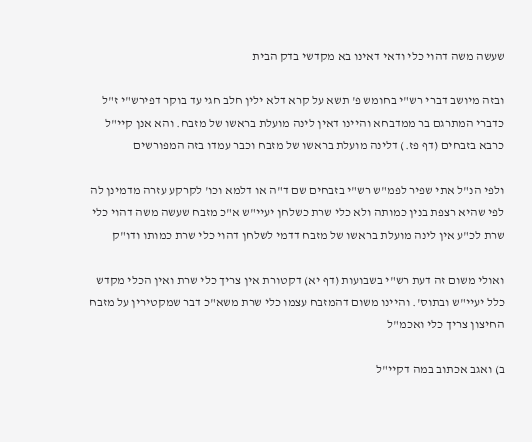שעשה משה דהוי כלי ודאי דאינו בא מקדשי בדק הבית

ובזה מיושב דברי רש"י בחומש פ' תשא על קרא דלא ילין חלב חגי עד בוקר דפירש"י ז"ל כדברי המתרגם בר ממדבחא והיינו דאין לינה מועלת בראשו של מזבח. והא אנן קיי"ל כרבא בזבחים (דף פז.) דלינה מועלת בראשו של מזבח וכבר עמדו בזה המפורשים

ולפי הנ"ל אתי שפיר לפמ"ש רש"י בזבחים שם ד"ה או דלמא וכו' לקרקע עזרה מדמינן לה לפי שהיא רצפת בנין כמותה ולא כלי שרת כשלחן יעיי"ש א"כ מזבח שעשה משה דהוי כלי שרת לכ"ע אין לינה מועלת בראשו של מזבח דדמי לשלחן דהוי כלי שרת כמותו ודו"ק

ואולי משום זה דעת רש"י בשבועות (דף יא) דקטורת אין צריך כלי שרת ואין הכלי מקדש כלל יעיי"ש ובתוס'. והיינו משום דהמזבח עצמו כלי שרת משא"כ דבר שמקטירין על מזבח החיצון צריך כלי ואכמ"ל

ב) ואגב אכתוב במה דקיי"ל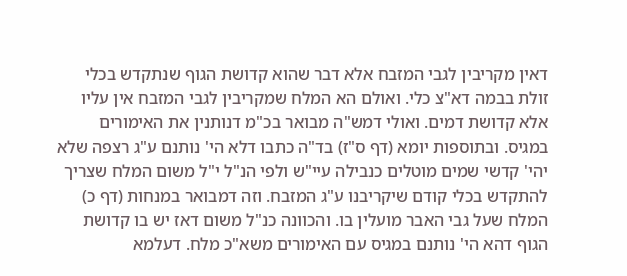דאין מקריבין לגבי המזבח אלא דבר שהוא קדושת הגוף שנתקדש בכלי זולת בבמה דא"צ כלי. ואולם הא המלח שמקריבין לגבי המזבח אין עליו אלא קדושת דמים. ואולי דמש"ה מבואר בכ"מ דנותנין את האימורים במגיס. ובתוספות יומא (דף ס"ז) בד"ה כתבו דלא הי' נותנם ע"ג רצפה שלא יהי' קדשי שמים מוטלים כנבילה עיי"ש ולפי הנ"ל י"ל משום המלח שצריך להתקדש בכלי קודם שיקריבנו ע"ג המזבח. וזה דמבואר במנחות (דף כ) המלח שעל גבי האבר מועלין בו. והכוונה כנ"ל משום דאז יש בו קדושת הגוף דהא הי' נותנם במגיס עם האימורים משא"כ מלח. דעלמא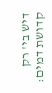דיש בי' רק קדושת דמים: